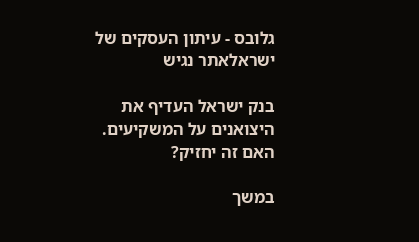גלובס - עיתון העסקים של ישראלאתר נגיש

בנק ישראל העדיף את היצואנים על המשקיעים. האם זה יחזיק?

במשך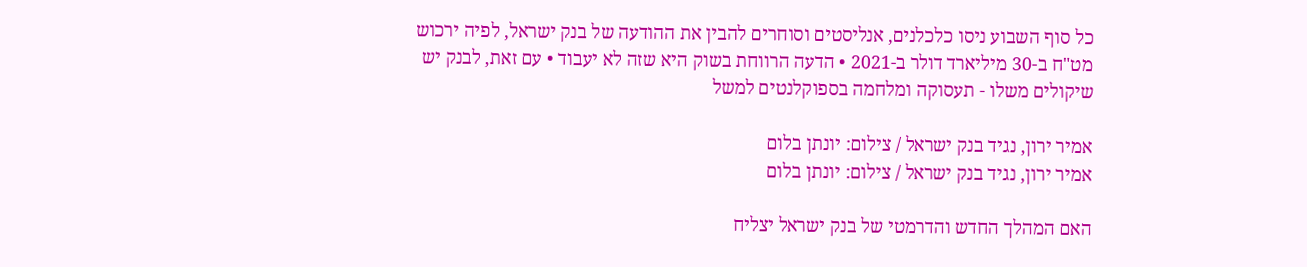כל סוף השבוע ניסו כלכלנים, אנליסטים וסוחרים להבין את ההודעה של בנק ישראל, לפיה ירכוש מט"ח ב-30 מיליארד דולר ב-2021 • הדעה הרווחת בשוק היא שזה לא יעבוד • עם זאת, לבנק יש שיקולים משלו - תעסוקה ומלחמה בספוקלנטים למשל

אמיר ירון, נגיד בנק ישראל / צילום: יונתן בלום
אמיר ירון, נגיד בנק ישראל / צילום: יונתן בלום

האם המהלך החדש והדרמטי של בנק ישראל יצליח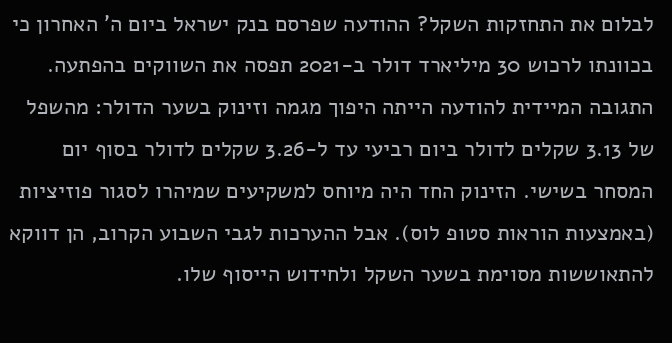לבלום את התחזקות השקל? ההודעה שפרסם בנק ישראל ביום ה' האחרון כי בכוונתו לרכוש 30 מיליארד דולר ב-2021 תפסה את השווקים בהפתעה. התגובה המיידית להודעה הייתה היפוך מגמה וזינוק בשער הדולר: מהשפל של 3.13 שקלים לדולר ביום רביעי עד ל-3.26 שקלים לדולר בסוף יום המסחר בשישי. הזינוק החד היה מיוחס למשקיעים שמיהרו לסגור פוזיציות (באמצעות הוראות סטופ לוס). אבל ההערכות לגבי השבוע הקרוב, הן דווקא להתאוששות מסוימת בשער השקל ולחידוש הייסוף שלו.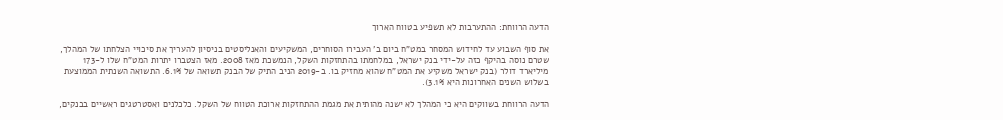הדעה הרווחת: ההתערבות לא תשפיע בטווח הארוך

את סוף השבוע עד לחידוש המסחר במט"ח ביום ב' העבירו הסוחרים, המשקיעים והאנליסטים בניסיון להעריך את סיכויי הצלחתו של המהלך, שטרם נוסה בהיקף כזה על-ידי בנק ישראל, במלחמתו בהתחזקות השקל, הנמשכת מאז 2008. מאז הצטברו יתרות המט"ח שלו ל-173 מיליארד דולר (בנק ישראל משקיע את המט"ח שהוא מחזיק בו. ב-2019 הניב התיק של הבנק תשואה של 6.1%. התשואה השנתית הממוצעת בשלוש השנים האחרונות היא 3.1%).

הדעה הרווחת בשווקים היא כי המהלך לא ישנה מהותית את מגמת ההתחזקות ארוכת הטווח של השקל. כלכלנים ואסטרטגים ראשיים בבנקים,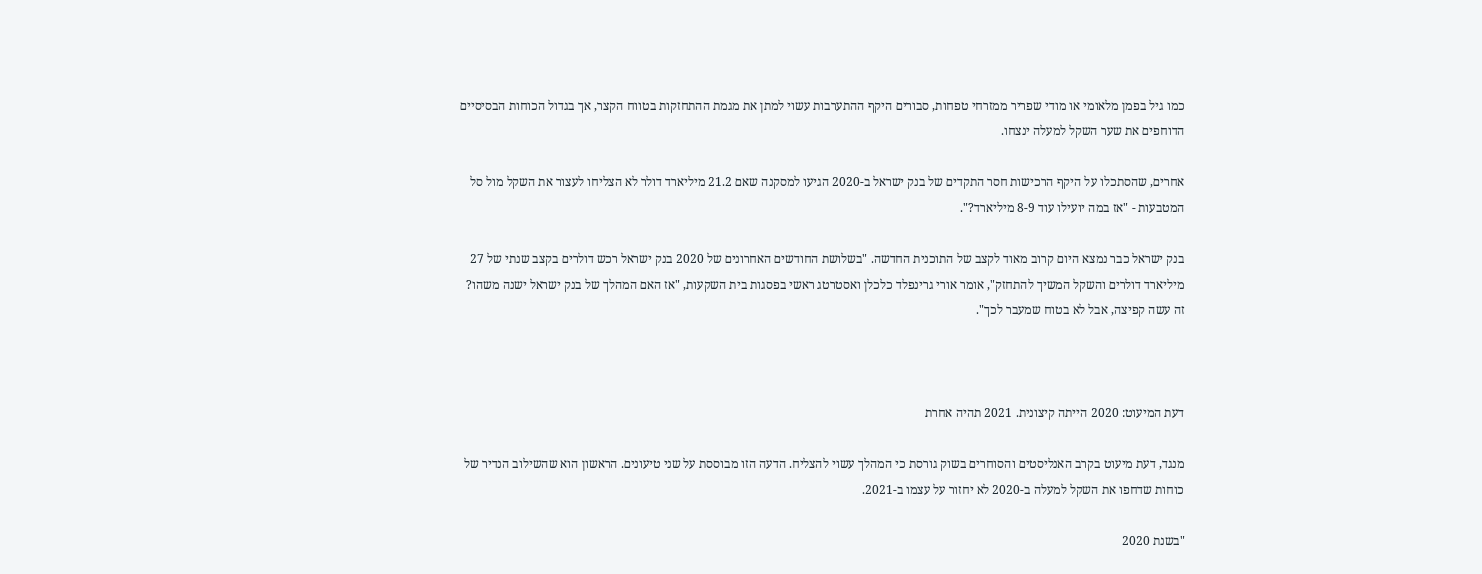כמו גיל בפמן מלאומי או מודי שפריר ממזרחי טפחות, סבורים היקף ההתערבות עשוי למתן את מגמת ההתחזקות בטווח הקצר, אך בגדול הכוחות הבסיסיים הדוחפים את שער השקל למעלה ינצחו.

אחרים, שהסתכלו על היקף הרכישות חסר התקדים של בנק ישראל ב-2020 הגיעו למסקנה שאם 21.2 מיליארד דולר לא הצליחו לעצור את השקל מול סל המטבעות - "אז במה יועילו עוד 8-9 מיליארד?".

בנק ישראל כבר נמצא היום קרוב מאוד לקצב של התוכנית החדשה. "בשלושת החודשים האחרונים של 2020 בנק ישראל רכש דולרים בקצב שנתי של 27 מיליארד דולרים והשקל המשיך להתחזק", אומר אורי גרינפלד כלכלן ואסטרטג ראשי בפסגות בית השקעות, "אז האם המהלך של בנק ישראל ישנה משהו? זה עשה קפיצה, אבל לא בטוח שמעבר לכך".



דעת המיעוט: 2020 הייתה קיצונית. 2021 תהיה אחרת

מנגד, דעת מיעוט בקרב האנליסטים והסוחרים בשוק גורסת כי המהלך עשוי להצליח. הדעה הזו מבוססת על שני טיעונים. הראשון הוא שהשילוב הנדיר של כוחות שדחפו את השקל למעלה ב-2020 לא יחזור על עצמו ב-2021.

"בשנת 2020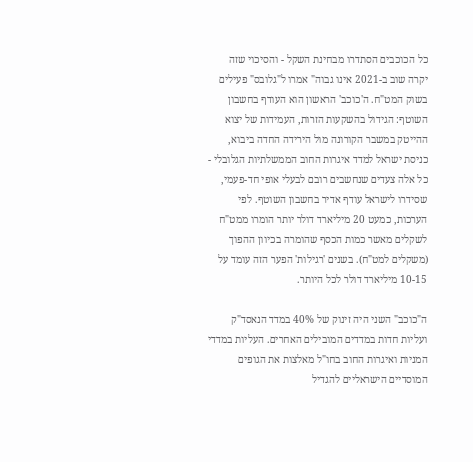כל הכוכבים הסתדרו מבחינת השקל - והסיכוי שזה יקרה שוב ב-2021 אינו גבוה" אמרו ל"גלובס" פעילים בשוק המט"ח. ה'כוכב' הראשון הוא העודף בחשבון השוטף: הגידול בהשקעות הזרות, העמידות של יצוא ההייטק במשבר הקורונה מול הירידה החדה ביבוא, כניסת ישראל למדד איגרות החוב הממשלתיות הגלובלי - כל אלה צעדים שנחשבים רובם לבעלי אופי חד-פעמי, שסידרו לישראל עודף אדיר בחשבון השוטף. לפי הערכות, כמעט 20 מיליארד דולר יותר הומרו ממט"ח לשקלים מאשר כמות הכסף שהומרה בכיוון ההפוך (משקלים למט"ח). בשנים 'רגילות' הפער הזה עומד על 10-15 מיליארד דולר לכל היותר.

ה"כוכב" השני היה זינוק של 40% במדד הנאסד"ק ועליות חדות במדדים המובילים האחרים. העליות במדדי המניות ואיגרות החוב בחו"ל מאלצות את הגופים המוסדיים הישראליים להגדיל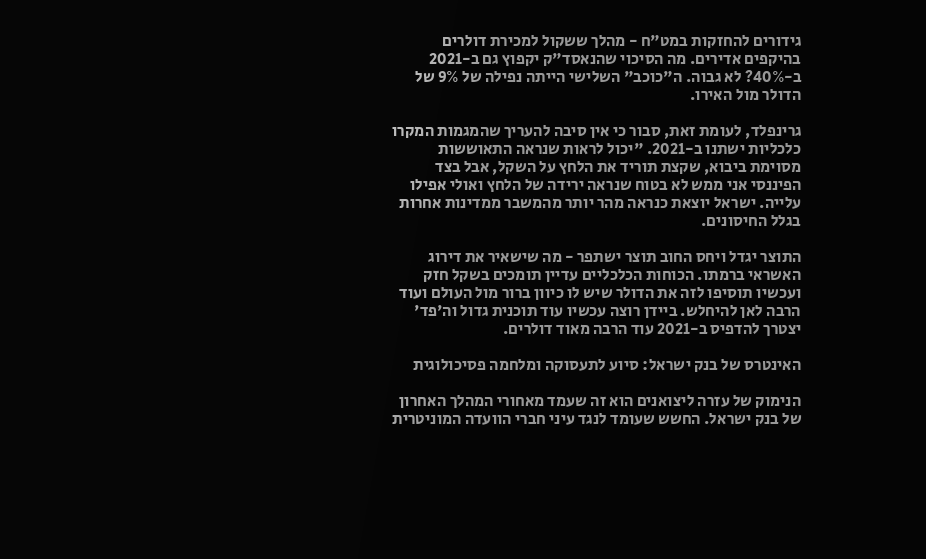גידורים להחזקות במט"ח - מהלך ששקול למכירת דולרים בהיקפים אדירים. מה הסיכוי שהנאסד"ק יקפוץ גם ב-2021 ב-40%? לא גבוה. ה"כוכב" השלישי הייתה נפילה של 9% של הדולר מול האירו.

גרינפלד, לעומת זאת, סבור כי אין סיבה להעריך שהמגמות המקרו כלכליות ישתנו ב-2021. "יכול לראות שנראה התאוששות מסוימת ביבוא, שקצת תוריד את הלחץ על השקל, אבל בצד הפיננסי אני ממש לא בטוח שנראה ירידה של הלחץ ואולי אפילו עלייה. ישראל יוצאת כנראה מהר יותר מהמשבר ממדינות אחרות בגלל החיסונים.

התוצר יגדל ויחס החוב תוצר ישתפר - מה שישאיר את דירוג האשראי ברמתו. הכוחות הכלכליים עדיין תומכים בשקל חזק ועכשיו תוסיפו לזה את הדולר שיש לו כיוון ברור מול העולם ועוד הרבה לאן להיחלש. ביידן רוצה עכשיו עוד תוכנית גדול וה'פד' יצטרך להדפיס ב-2021 עוד הרבה מאוד דולרים.

האינטרס של בנק ישראל: סיוע לתעסוקה ומלחמה פסיכולוגית

הנימוק של עזרה ליצואנים הוא זה שעמד מאחורי המהלך האחרון של בנק ישראל. החשש שעומד לנגד עיני חברי הוועדה המוניטרית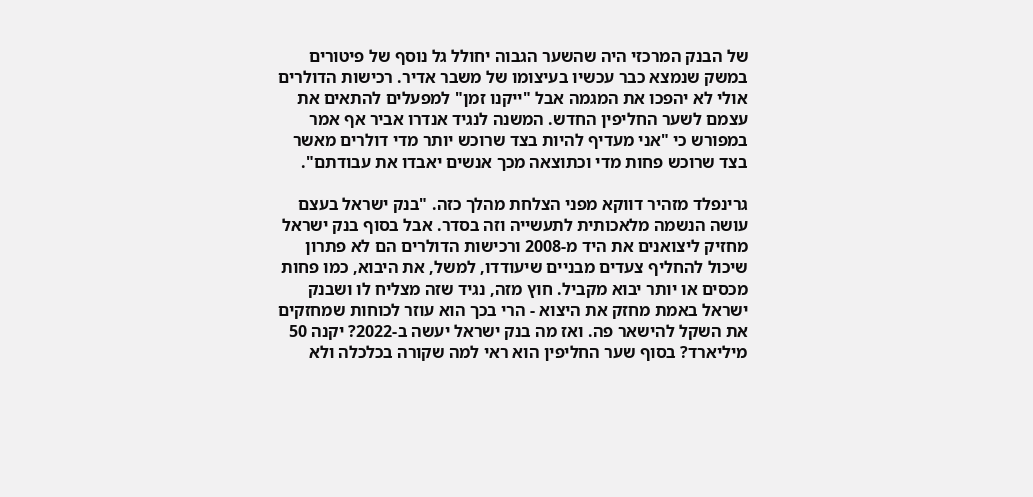של הבנק המרכזי היה שהשער הגבוה יחולל גל נוסף של פיטורים במשק שנמצא כבר עכשיו בעיצומו של משבר אדיר. רכישות הדולרים אולי לא יהפכו את המגמה אבל "ייקנו זמן" למפעלים להתאים את עצמם לשער החליפין החדש. המשנה לנגיד אנדרו אביר אף אמר במפורש כי "אני מעדיף להיות בצד שרוכש יותר מדי דולרים מאשר בצד שרוכש פחות מדי וכתוצאה מכך אנשים יאבדו את עבודתם".

גרינפלד מזהיר דווקא מפני הצלחת מהלך כזה. "בנק ישראל בעצם עושה הנשמה מלאכותית לתעשייה וזה בסדר. אבל בסוף בנק ישראל מחזיק ליצואנים את היד מ-2008 ורכישות הדולרים הם לא פתרון שיכול להחליף צעדים מבניים שיעודדו, למשל, את היבוא, כמו פחות מכסים או יותר יבוא מקביל. חוץ מזה, נגיד שזה מצליח לו ושבנק ישראל באמת מחזק את היצוא - הרי בכך הוא עוזר לכוחות שמחזקים את השקל להישאר פה. ואז מה בנק ישראל יעשה ב-2022? יקנה 50 מיליארד? בסוף שער החליפין הוא ראי למה שקורה בכלכלה ולא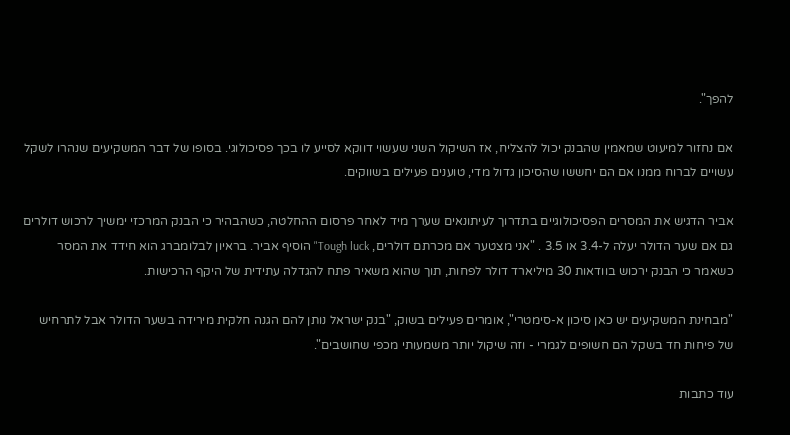להפך".

אם נחזור למיעוט שמאמין שהבנק יכול להצליח, אז השיקול השני שעשוי דווקא לסייע לו בכך פסיכולוגי. בסופו של דבר המשקיעים שנהרו לשקל עשויים לברוח ממנו אם הם יחששו שהסיכון גדול מדי, טוענים פעילים בשווקים.

אביר הדגיש את המסרים הפסיכולוגיים בתדרוך לעיתונאים שערך מיד לאחר פרסום ההחלטה, כשהבהיר כי הבנק המרכזי ימשיך לרכוש דולרים גם אם שער הדולר יעלה ל-3.4 או 3.5 . "אני מצטער אם מכרתם דולרים, Tough luck" הוסיף אביר. בראיון לבלומברג הוא חידד את המסר כשאמר כי הבנק ירכוש בוודאות 30 מיליארד דולר לפחות, תוך שהוא משאיר פתח להגדלה עתידית של היקף הרכישות.

"מבחינת המשקיעים יש כאן סיכון א-סימטרי", אומרים פעילים בשוק, "בנק ישראל נותן להם הגנה חלקית מירידה בשער הדולר אבל לתרחיש של פיחות חד בשקל הם חשופים לגמרי - וזה שיקול יותר משמעותי מכפי שחושבים".

עוד כתבות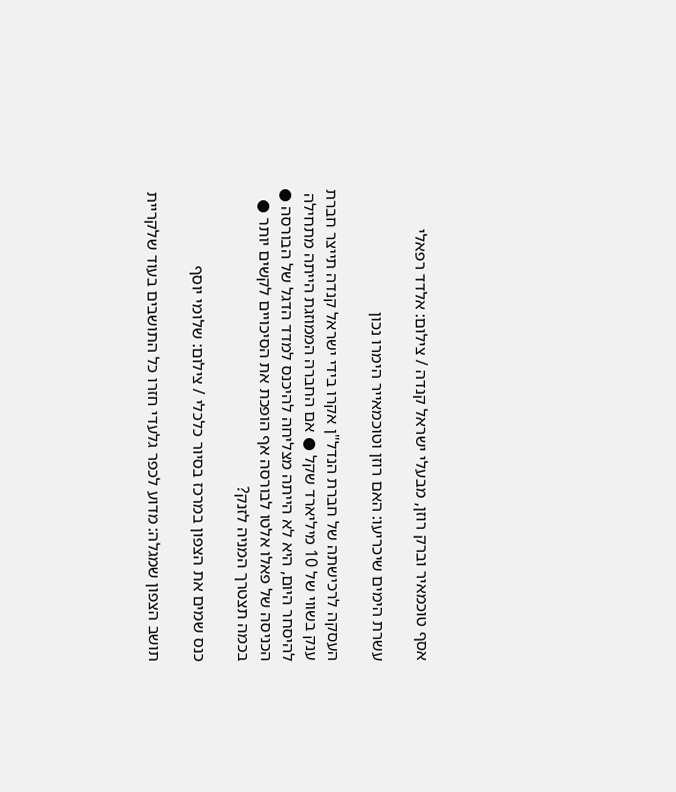אסף טוכמאיר וברק רוזן, מבעלי ישראל קנדה / צילום: אלדד רפאלי

עשרת הימים שיכריעו: האם רוזן וטוכמאייר הימרו נכון

העסקה לרכישתה של חברת הנדל"ן אקרו בידי ישראל קנדה תייצר חברת ענק בשווי של 10 מיליארד שקל ● אם החברה הממוזגת הייתה מתחילה להיסחר היום, היא לא הייתה מצליחה להיכנס למדד הדגל של הבורסה ● הכניסה של פאלו אלטו לבורסה אף הופכת את הסיכויים לקשים יותר ● בכמה תצטרך המניה לזנק?

כנס שמים את הצפון במרכז בסיור כלכלי / צילום: שלומי יוסף

תושב הצפון שמגלה: מדוע לכפר גלעדי חזרו כל התושבים בעוד שלקריית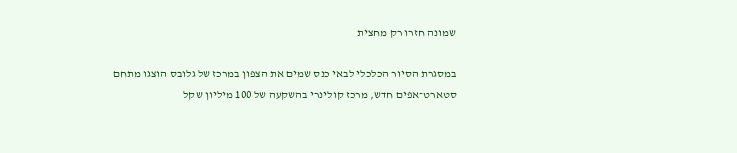שמונה חזרו רק מחצית

במסגרת הסיור הכלכלי לבאי כנס שמים את הצפון במרכז של גלובס הוצגו מתחם סטארט־אפים חדש, מרכז קולינרי בהשקעה של 100 מיליון שקל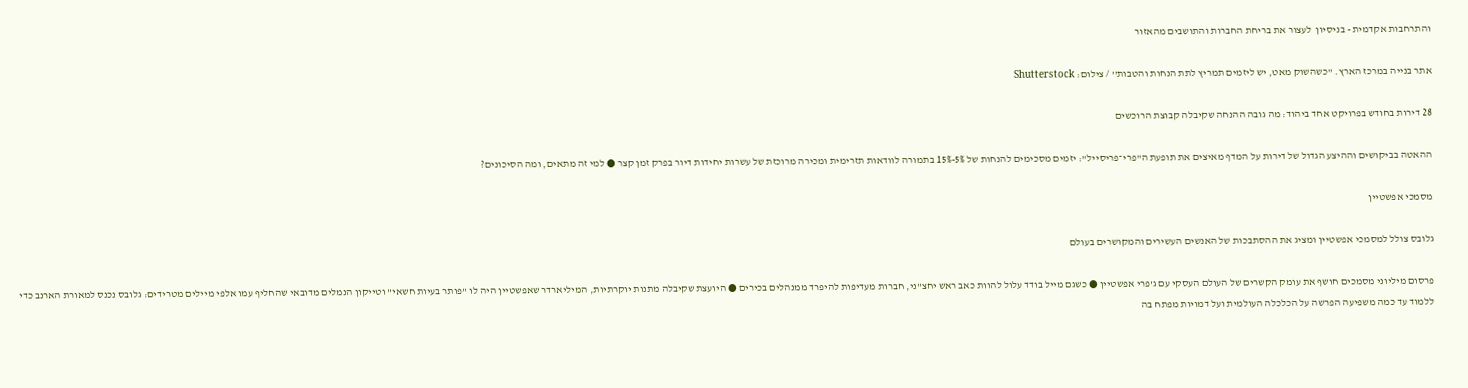והתרחבות אקדמית - בניסיון  לעצור את בריחת החברות והתושבים מהאזור

אתר בנייה במרכז הארץ. ''כשהשוק מאט, יש ליזמים תמריץ לתת הנחות והטבות'' / צילום: Shutterstock

28 דירות בחודש בפרויקט אחד ביהוד: מה גובה ההנחה שקיבלה קבוצת הרוכשים

ההאטה בביקושים וההיצע הגדול של דירות על המדף מאיצים את תופעת ה"פרי־פריסייל": יזמים מסכימים להנחות של 5%-15% בתמורה לוודאות תזרימית ומכירה מרוכזת של עשרות יחידות דיור בפרק זמן קצר ● למי זה מתאים, ומה הסיכונים?

מסמכי אפשטיין

גלובס צולל למסמכי אפשטיין ומציג את ההסתבכות של האנשים העשירים והמקושרים בעולם

פרסום מיליוני מסמכים חושף את עומק הקשרים של העולם העסקי עם ג'פרי אפשטיין ● כשגם מייל בודד עלול להוות כאב ראש יחצ"ני, חברות מעדיפות להיפרד ממנהלים בכירים ● היועצת שקיבלה מתנות יוקרתיות, המיליארדר שאפשטיין היה לו "פותר בעיות חשאי" וטייקון הנמלים מדובאי שהחליף עמו אלפי מיילים מטרידים: גלובס נכנס למאורת הארנב כדי ללמוד עד כמה משפיעה הפרשה על הכלכלה העולמית ועל דמויות מפתח בה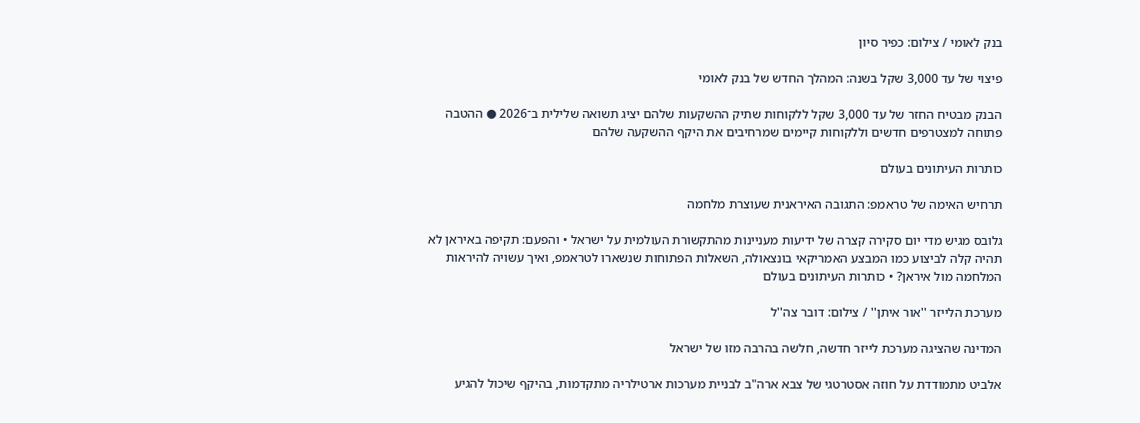בנק לאומי / צילום: כפיר סיון

פיצוי של עד 3,000 שקל בשנה: המהלך החדש של בנק לאומי

הבנק מבטיח החזר של עד 3,000 שקל ללקוחות שתיק ההשקעות שלהם יציג תשואה שלילית ב־2026 ● ההטבה פתוחה למצטרפים חדשים וללקוחות קיימים שמרחיבים את היקף ההשקעה שלהם

כותרות העיתונים בעולם

תרחיש האימה של טראמפ: התגובה האיראנית שעוצרת מלחמה

גלובס מגיש מדי יום סקירה קצרה של ידיעות מעניינות מהתקשורת העולמית על ישראל • והפעם: תקיפה באיראן לא תהיה קלה לביצוע כמו המבצע האמריקאי בונצאולה, השאלות הפתוחות שנשארו לטראמפ, ואיך עשויה להיראות המלחמה מול איראן? • כותרות העיתונים בעולם

מערכת הלייזר ''אור איתן'' / צילום: דובר צה''ל

המדינה שהציגה מערכת לייזר חדשה, חלשה בהרבה מזו של ישראל

אלביט מתמודדת על חוזה אסטרטגי של צבא ארה"ב לבניית מערכות ארטילריה מתקדמות, בהיקף שיכול להגיע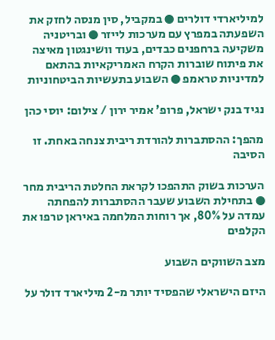למיליארדי דולרים ● במקביל, סין מנסה לחזק את השפעתה במפרץ עם מערכות לייזר ● ובריטניה משקיעה ברחפנים כבדים, בעוד וושינגטון מאיצה את פיתוח שוברות הקרח האמריקאיות בהתאם למדיניות טראמפ ● השבוע בתעשיות הביטחוניות

נגיד בנק ישראל, פרופ' אמיר ירון / צילום: יוסי כהן

מהפך: ההסתברות להורדת ריבית צנחה באחת. זו הסיבה

הערכות בשוק התהפכו לקראת החלטת הריבית מחר ● בתחילת השבוע שעבר ההסתברות להפחתה עמדה על 80%, אך רוחות המלחמה באיראן טרפו את הקלפים

מצב השווקים השבוע

היזם הישראלי שהפסיד יותר מ-2 מיליארד דולר על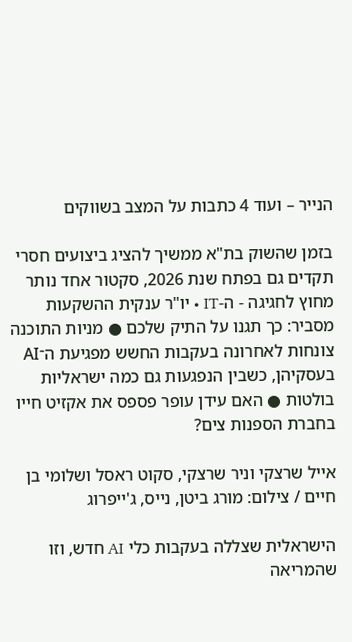הנייר – ועוד 4 כתבות על המצב בשווקים

בזמן שהשוק בת"א ממשיך להציג ביצועים חסרי תקדים גם בפתח שנת 2026, סקטור אחד נותר מחוץ לחגיגה - ה-IT • יו"ר ענקית ההשקעות מסביר: כך תגנו על התיק שלכם ● מניות התוכנה צונחות לאחרונה בעקבות החשש מפגיעת ה־AI בעסקיהן, כשבין הנפגעות גם כמה ישראליות בולטות ● האם עידן עופר פספס את אקזיט חייו בחברת הספנות צים?

אייל שרצקי וניר שרצקי, סקוט ראסל ושלומי בן חיים / צילום: מורג ביטן, נייס, ג'ייפרוג

הישראלית שצללה בעקבות כלי AI חדש, וזו שהמריאה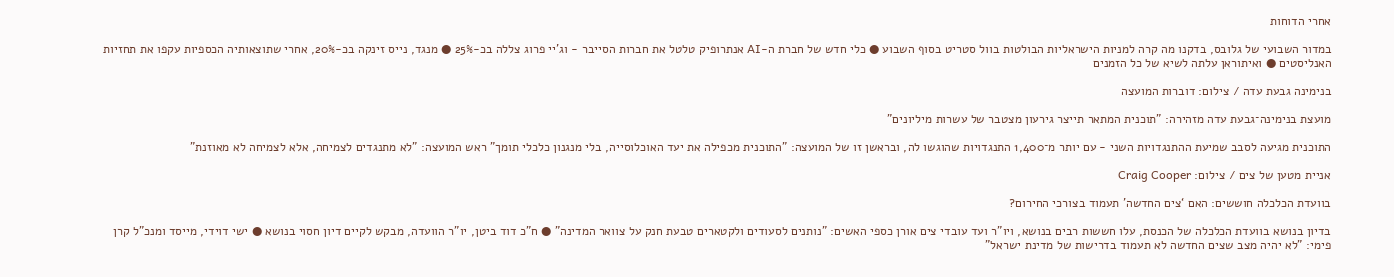אחרי הדוחות

במדור השבועי של גלובס, בדקנו מה קרה למניות הישראליות הבולטות בוול סטריט בסוף השבוע ● כלי חדש של חברת ה-AI אנתרופיק טלטל את חברות הסייבר - וג'יי פרוג צללה בכ-25% ● מנגד, נייס זינקה בכ-20%, אחרי שתוצאותיה הכספיות עקפו את תחזיות האנליסטים ● ואיתוראן עלתה לשיא של כל הזמנים

בנימינה גבעת עדה / צילום: דוברות המועצה

מועצת בנימינה־גבעת עדה מזהירה: "תוכנית המתאר תייצר גירעון מצטבר של עשרות מיליונים"

התוכנית מגיעה לסבב שמיעת ההתנגדויות השני - עם יותר מ־1,400 התנגדויות שהוגשו לה, ובראשן זו של המועצה: "התוכנית מכפילה את יעד האוכלוסייה, בלי מנגנון כלכלי תומך" ראש המועצה: "לא מתנגדים לצמיחה, אלא לצמיחה לא מאוזנת"

אניית מטען של צים / צילום: Craig Cooper

בוועדת הכלכלה חוששים: האם ‘צים החדשה’ תעמוד בצורכי החירום?

בדיון בנושא בוועדת הכלכלה של הכנסת, עלו חששות רבים בנושא, ויו"ר ועד עובדי צים אורן כספי האשים: "נותנים לסעודים ולקטארים טבעת חנק על צוואר המדינה" ● ח"כ דוד ביטן, יו"ר הוועדה, מבקש לקיים דיון חסוי בנושא ● ישי דוידי, מייסד ומנכ"ל קרן פימי: "לא יהיה מצב שצים החדשה לא תעמוד בדרישות של מדינת ישראל"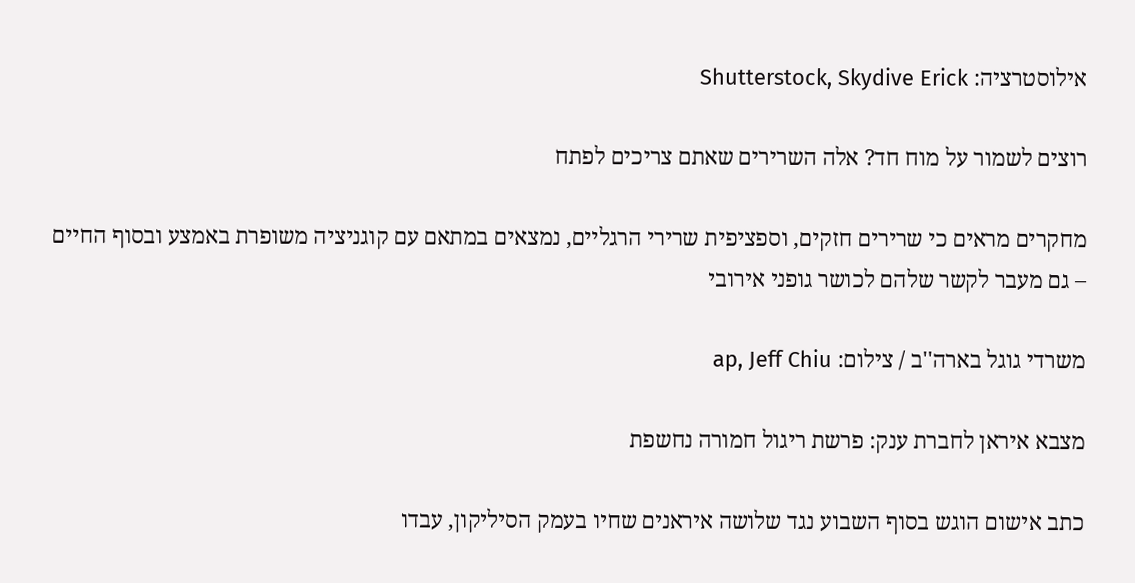אילוסטרציה: Shutterstock, Skydive Erick

רוצים לשמור על מוח חד? אלה השרירים שאתם צריכים לפתח

מחקרים מראים כי שרירים חזקים, וספציפית שרירי הרגליים, נמצאים במתאם עם קוגניציה משופרת באמצע ובסוף החיים – גם מעבר לקשר שלהם לכושר גופני אירובי

משרדי גוגל בארה''ב / צילום: ap, Jeff Chiu

מצבא איראן לחברת ענק: פרשת ריגול חמורה נחשפת

כתב אישום הוגש בסוף השבוע נגד שלושה איראנים שחיו בעמק הסיליקון, עבדו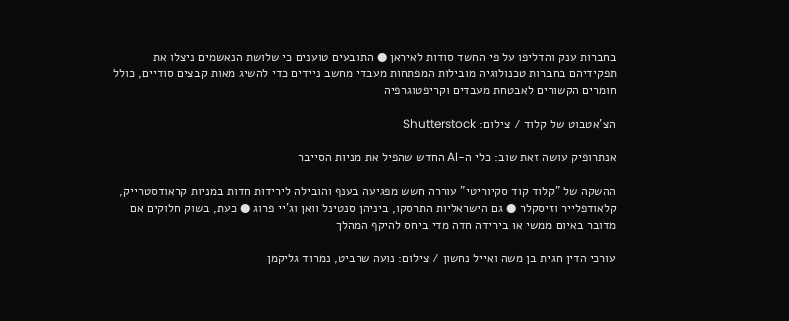בחברות ענק והדליפו על פי החשד סודות לאיראן ● התובעים טוענים כי שלושת הנאשמים ניצלו את תפקידיהם בחברות טכנולוגיה מובילות המפתחות מעבדי מחשב ניידים כדי להשיג מאות קבצים סודיים, כולל חומרים הקשורים לאבטחת מעבדים וקריפטוגרפיה

הצ'אטבוט של קלוד / צילום: Shutterstock

אנתרופיק עושה זאת שוב: כלי ה-AI החדש שהפיל את מניות הסייבר

ההשקה של "קלוד קוד סקיוריטי" עוררה חשש מפגיעה בענף והובילה לירידות חדות במניות קראודסטרייק, קלאודפלייר וזיסקלר ● גם הישראליות התרסקו, ביניהן סנטינל וואן וג'יי פרוג ● כעת, בשוק חלוקים אם מדובר באיום ממשי או בירידה חדה מדי ביחס להיקף המהלך

עורכי הדין חגית בן משה ואייל נחשון / צילום: נועה שרביט, נמרוד גליקמן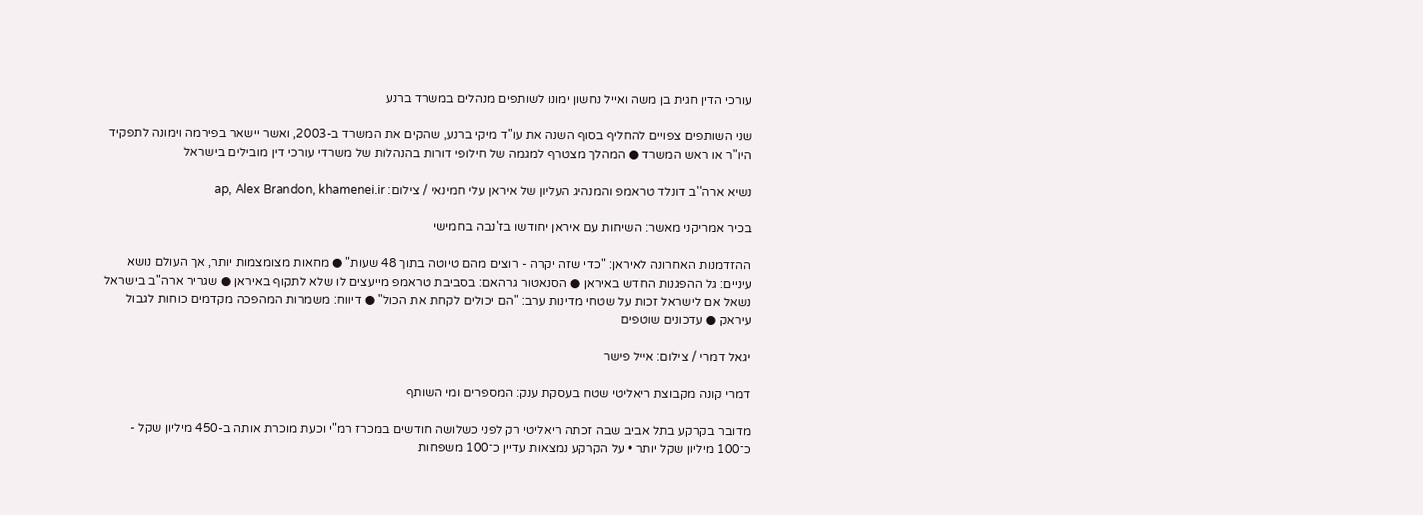עורכי הדין חגית בן משה ואייל נחשון ימונו לשותפים מנהלים במשרד ברנע

שני השותפים צפויים להחליף בסוף השנה את עו"ד מיקי ברנע, שהקים את המשרד ב-2003, ואשר יישאר בפירמה וימונה לתפקיד היו"ר או ראש המשרד ● המהלך מצטרף למגמה של חילופי דורות בהנהלות של משרדי עורכי דין מובילים בישראל

נשיא ארה''ב דונלד טראמפ והמנהיג העליון של איראן עלי חמינאי / צילום: ap, Alex Brandon, khamenei.ir

בכיר אמריקני מאשר: השיחות עם איראן יחודשו בז'נבה בחמישי

ההזדמנות האחרונה לאיראן: "כדי שזה יקרה - רוצים מהם טיוטה בתוך 48 שעות" ● מחאות מצומצמות יותר, אך העולם נושא עיניים: גל ההפגנות החדש באיראן ● הסנאטור גרהאם: בסביבת טראמפ מייעצים לו שלא לתקוף באיראן ● שגריר ארה"ב בישראל נשאל אם לישראל זכות על שטחי מדינות ערב: "הם יכולים לקחת את הכול" ● דיווח: משמרות המהפכה מקדמים כוחות לגבול עיראק ● עדכונים שוטפים

יגאל דמרי / צילום: אייל פישר

דמרי קונה מקבוצת ריאליטי שטח בעסקת ענק: המספרים ומי השותף

מדובר בקרקע בתל אביב שבה זכתה ריאליטי רק לפני כשלושה חודשים במכרז רמ"י וכעת מוכרת אותה ב-450 מיליון שקל - כ־100 מיליון שקל יותר • על הקרקע נמצאות עדיין כ־100 משפחות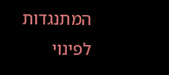המתנגדות לפינוי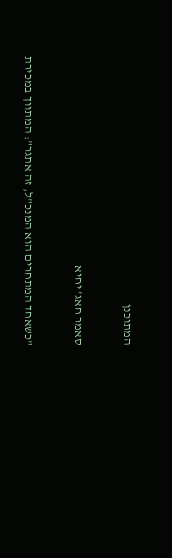המתוכנן

סאמר חאג' יחיא

"כשאחד המתחרים הוא המנכ"ל, זה אתגר": המתווך במכירת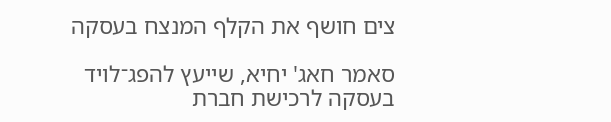צים חושף את הקלף המנצח בעסקה

סאמר חאג' יחיא, שייעץ להפג־לויד בעסקה לרכישת חברת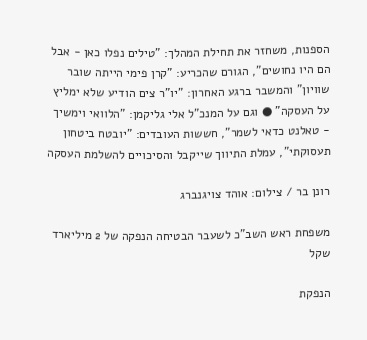הספנות, משחזר את תחילת המהלך: "טילים נפלו כאן - אבל הם היו נחושים", הגורם שהכריע: "קרן פימי הייתה שובר שוויון" והמשבר ברגע האחרון: "יו"ר צים הודיע שלא ימליץ על העסקה" ● וגם על המנכ"ל אלי גליקמן: "הלוואי וימשיך - טאלנט כדאי לשמר", חששות העובדים: "יובטח ביטחון תעסוקתי", עמלת התיווך שייקבל והסיכויים להשלמת העסקה

רונן בר / צילום: אוהד צויגנברג

משפחת ראש השב"כ לשעבר הבטיחה הנפקה של 2 מיליארד שקל

הנפקת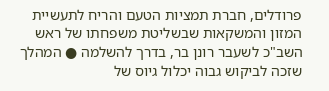פרודלים, חברת תמציות הטעם והריח לתעשיית המזון והמשקאות שבשליטת משפחתו של ראש השב"כ לשעבר רונן בר, בדרך להשלמה ● המהלך שזכה לביקוש גבוה יכלול גיוס של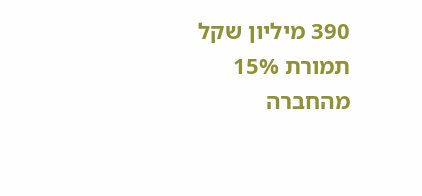390 מיליון שקל תמורת 15% מהחברה